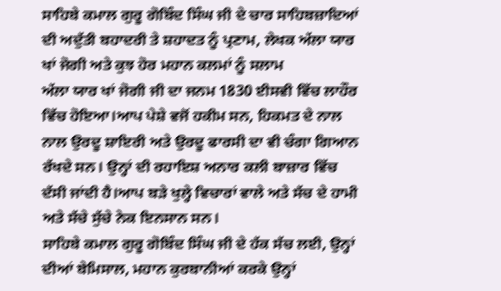ਸਾਹਿਬੇ ਕਮਾਲ ਗੁਰੂ ਗੋਬਿੰਦ ਸਿੰਘ ਜੀ ਦੇ ਚਾਰ ਸਾਹਿਬਜ਼ਾਦਿਆਂ ਦੀ ਅਦੁੱਤੀ ਬਹਾਦਰੀ ਤੇ ਸ਼ਹਾਦਤ ਨੂੰ ਪ੍ਰਣਾਮ, ਲੇਖਕ ਅੱਲਾ ਯਾਰ ਖਾਂ ਜੋਗੀ ਅਤੇ ਕੁਝ ਹੋਰ ਮਹਾਨ ਕਲਮਾਂ ਨੂੰ ਸਲਾਮ
ਅੱਲਾ ਯਾਰ ਖਾਂ ਜੋਗੀ ਜੀ ਦਾ ਜਨਮ 1830 ਈਸਵੀ ਵਿੱਚ ਲਾਹੌਰ ਵਿੱਚ ਹੋਇਆ।ਆਪ ਪੇਸ਼ੇ ਵਜੋਂ ਹਕੀਮ ਸਨ, ਹਿਕਮਤ ਦੇ ਨਾਲ ਨਾਲ ਉਰਦੂ ਸ਼ਾਇਰੀ ਅਤੇ ਉਰਦੂ ਫਾਰਸੀ ਦਾ ਵੀ ਚੰਗਾ ਗਿਆਨ ਰੱਖਦੇ ਸਨ। ਉਨ੍ਹਾਂ ਦੀ ਰਹਾਇਸ਼ ਅਨਾਰ ਕਲੀ ਬਾਜ਼ਾਰ ਵਿੱਚ ਦੱਸੀ ਜਾਂਦੀ ਹੈ।ਆਪ ਬੜੇ ਖੁਲ੍ਹੇ ਵਿਚਾਰਾਂ ਵਾਲੇ ਅਤੇ ਸੱਚ ਦੇ ਹਾਮੀ ਅਤੇ ਸੱਚੇ ਸੁੱਚੇ ਨੇਕ ਇਨਸਾਨ ਸਨ।
ਸਾਹਿਬੇ ਕਮਾਲ ਗੁਰੂ ਗੋਬਿੰਦ ਸਿੰਘ ਜੀ ਦੇ ਹੱਕ ਸੱਚ ਲਈ, ਉਨ੍ਹਾਂ ਦੀਆਂ ਬੇਮਿਸਾਲ, ਮਹਾਨ ਕੁਰਬਾਨੀਆਂ ਕਰਕੇ ਉਨ੍ਹਾਂ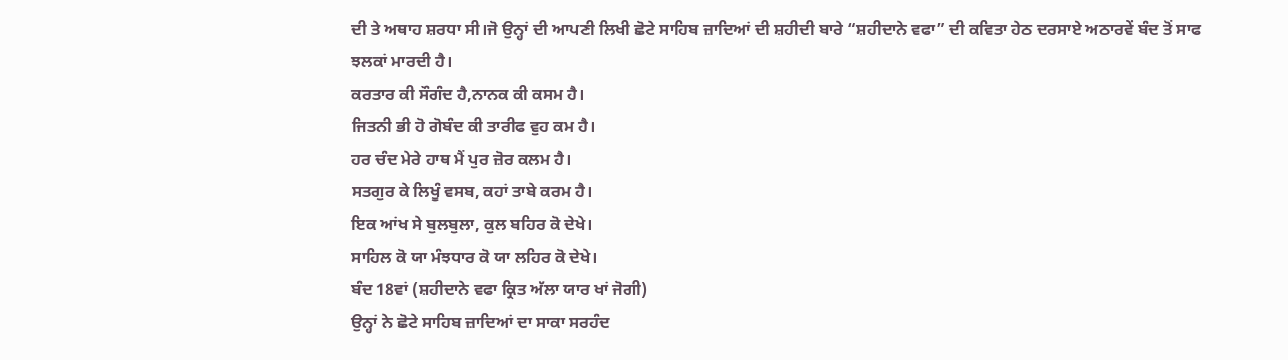ਦੀ ਤੇ ਅਥਾਹ ਸ਼ਰਧਾ ਸੀ।ਜੋ ਉਨ੍ਹਾਂ ਦੀ ਆਪਣੀ ਲਿਖੀ ਛੋਟੇ ਸਾਹਿਬ ਜ਼ਾਦਿਆਂ ਦੀ ਸ਼ਹੀਦੀ ਬਾਰੇ “ਸ਼ਹੀਦਾਨੇ ਵਫਾ” ਦੀ ਕਵਿਤਾ ਹੇਠ ਦਰਸਾਏ ਅਠਾਰਵੇਂ ਬੰਦ ਤੋਂ ਸਾਫ ਝਲਕਾਂ ਮਾਰਦੀ ਹੈ।
ਕਰਤਾਰ ਕੀ ਸੌਗੰਦ ਹੈ,ਨਾਨਕ ਕੀ ਕਸਮ ਹੈ।
ਜਿਤਨੀ ਭੀ ਹੋ ਗੋਬੰਦ ਕੀ ਤਾਰੀਫ ਵੁਹ ਕਮ ਹੈ।
ਹਰ ਚੰਦ ਮੇਰੇ ਹਾਥ ਮੈਂ ਪੁਰ ਜ਼ੋਰ ਕਲਮ ਹੈ।
ਸਤਗੁਰ ਕੇ ਲਿਖੂੰ ਵਸਬ, ਕਹਾਂ ਤਾਬੇ ਕਰਮ ਹੈ।
ਇਕ ਆਂਖ ਸੇ ਬੁਲਬੁਲਾ, ਕੁਲ ਬਹਿਰ ਕੋ ਦੇਖੇ।
ਸਾਹਿਲ ਕੋ ਯਾ ਮੰਝਧਾਰ ਕੋ ਯਾ ਲਹਿਰ ਕੋ ਦੇਖੇ।
ਬੰਦ 18ਵਾਂ (ਸ਼ਹੀਦਾਨੇ ਵਫਾ ਕ੍ਰਿਤ ਅੱਲਾ ਯਾਰ ਖਾਂ ਜੋਗੀ)
ਉਨ੍ਹਾਂ ਨੇ ਛੋਟੇ ਸਾਹਿਬ ਜ਼ਾਦਿਆਂ ਦਾ ਸਾਕਾ ਸਰਹੰਦ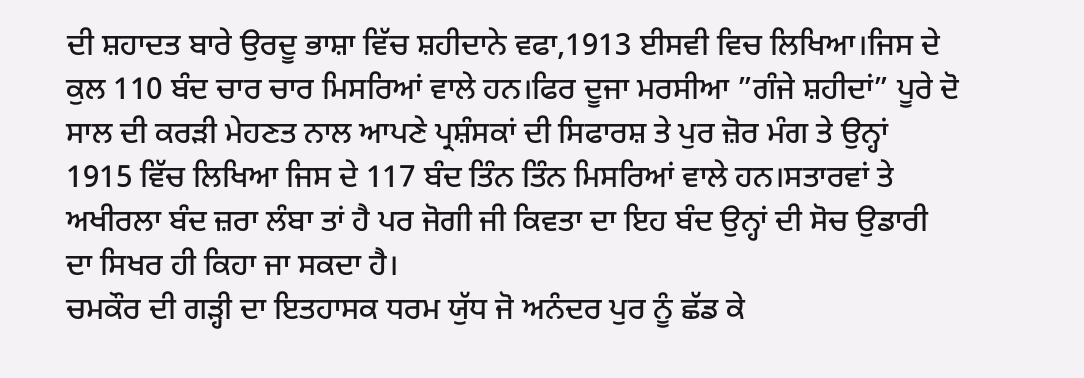ਦੀ ਸ਼ਹਾਦਤ ਬਾਰੇ ਉਰਦੂ ਭਾਸ਼ਾ ਵਿੱਚ ਸ਼ਹੀਦਾਨੇ ਵਫਾ,1913 ਈਸਵੀ ਵਿਚ ਲਿਖਿਆ।ਜਿਸ ਦੇ ਕੁਲ 110 ਬੰਦ ਚਾਰ ਚਾਰ ਮਿਸਰਿਆਂ ਵਾਲੇ ਹਨ।ਫਿਰ ਦੂਜਾ ਮਰਸੀਆ ”ਗੰਜੇ ਸ਼ਹੀਦਾਂ” ਪੂਰੇ ਦੋ ਸਾਲ ਦੀ ਕਰੜੀ ਮੇਹਣਤ ਨਾਲ ਆਪਣੇ ਪ੍ਰਸ਼ੰਸਕਾਂ ਦੀ ਸਿਫਾਰਸ਼ ਤੇ ਪੁਰ ਜ਼ੋਰ ਮੰਗ ਤੇ ਉਨ੍ਹਾਂ 1915 ਵਿੱਚ ਲਿਖਿਆ ਜਿਸ ਦੇ 117 ਬੰਦ ਤਿੰਨ ਤਿੰਨ ਮਿਸਰਿਆਂ ਵਾਲੇ ਹਨ।ਸਤਾਰਵਾਂ ਤੇ ਅਖੀਰਲਾ ਬੰਦ ਜ਼ਰਾ ਲੰਬਾ ਤਾਂ ਹੈ ਪਰ ਜੋਗੀ ਜੀ ਕਿਵਤਾ ਦਾ ਇਹ ਬੰਦ ਉਨ੍ਹਾਂ ਦੀ ਸੋਚ ਉਡਾਰੀ ਦਾ ਸਿਖਰ ਹੀ ਕਿਹਾ ਜਾ ਸਕਦਾ ਹੈ।
ਚਮਕੌਰ ਦੀ ਗੜ੍ਹੀ ਦਾ ਇਤਹਾਸਕ ਧਰਮ ਯੁੱਧ ਜੋ ਅਨੰਦਰ ਪੁਰ ਨੂੰ ਛੱਡ ਕੇ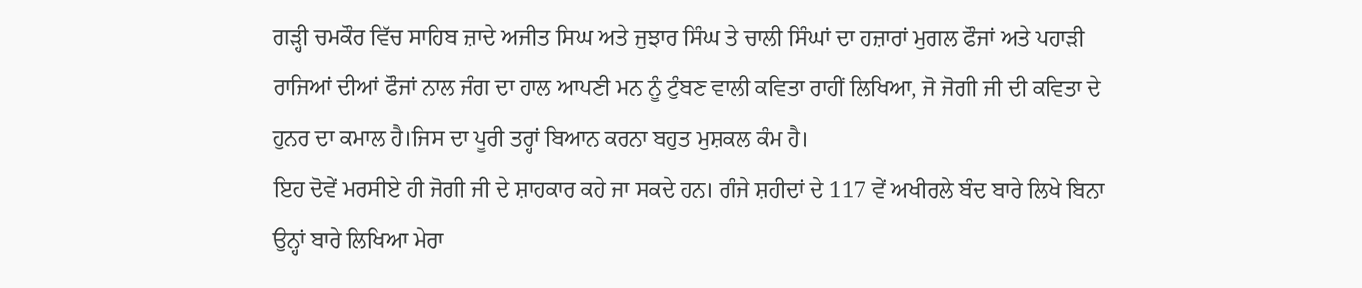ਗੜ੍ਹੀ ਚਮਕੌਰ ਵਿੱਚ ਸਾਹਿਬ ਜ਼ਾਦੇ ਅਜੀਤ ਸਿਘ ਅਤੇ ਜੁਝਾਰ ਸਿੰਘ ਤੇ ਚਾਲੀ ਸਿੰਘਾਂ ਦਾ ਹਜ਼ਾਰਾਂ ਮੁਗਲ ਫੌਜਾਂ ਅਤੇ ਪਹਾੜੀ ਰਾਜਿਆਂ ਦੀਆਂ ਫੌਜਾਂ ਨਾਲ ਜੰਗ ਦਾ ਹਾਲ ਆਪਣੀ ਮਨ ਨੂੰ ਟੁੰਬਣ ਵਾਲੀ ਕਵਿਤਾ ਰਾਹੀਂ ਲਿਖਿਆ, ਜੋ ਜੋਗੀ ਜੀ ਦੀ ਕਵਿਤਾ ਦੇ ਹੁਨਰ ਦਾ ਕਮਾਲ ਹੈ।ਜਿਸ ਦਾ ਪੂਰੀ ਤਰ੍ਹਾਂ ਬਿਆਨ ਕਰਨਾ ਬਹੁਤ ਮੁਸ਼ਕਲ ਕੰਮ ਹੈ।
ਇਹ ਦੋਵੇਂ ਮਰਸੀਏ ਹੀ ਜੋਗੀ ਜੀ ਦੇ ਸ਼ਾਹਕਾਰ ਕਹੇ ਜਾ ਸਕਦੇ ਹਨ। ਗੰਜੇ ਸ਼ਹੀਦਾਂ ਦੇ 117 ਵੇਂ ਅਖੀਰਲੇ ਬੰਦ ਬਾਰੇ ਲਿਖੇ ਬਿਨਾ ਉਨ੍ਹਾਂ ਬਾਰੇ ਲਿਖਿਆ ਮੇਰਾ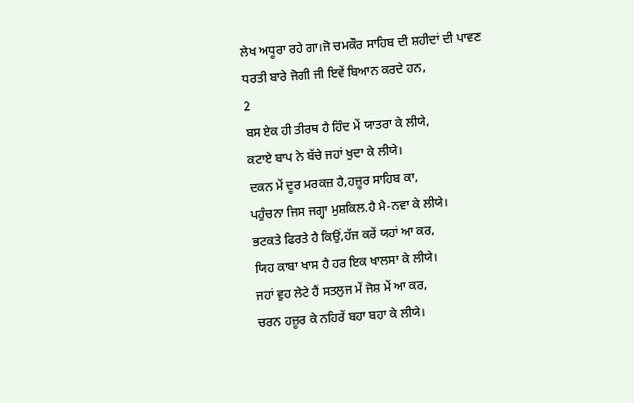ਲੇਖ ਅਧੂਰਾ ਰਹੇ ਗਾ।ਜੋ ਚਮਕੌਰ ਸਾਹਿਬ ਦੀ ਸ਼ਹੀਦਾਂ ਦੀ ਪਾਵਣ ਧਰਤੀ ਬਾਰੇ ਜੋਗੀ ਜੀ ਇਵੇਂ ਬਿਆਨ ਕਰਦੇ ਹਨ,
2
ਬਸ ਏਕ ਹੀ ਤੀਰਥ ਹੈ ਹਿੰਦ ਮੇਂ ਯਾਤਰਾ ਕੇ ਲੀਯੇ,
ਕਟਾਏ ਬਾਪ ਨੇ ਬੱਚੇ ਜਹਾਂ ਖੁਦਾ ਕੇ ਲੀਯੇ।
ਦਕਨ ਮੇਂ ਦੂਰ ਮਰਕਜ਼ ਹੈ,ਹਜ਼ੂਰ ਸਾਹਿਬ ਕਾ,
ਪਹੁੰਚਨਾ ਜਿਸ ਜਗ੍ਹਾ ਮੁਸ਼ਕਿਲ.ਹੈ ਮੈ-ਨਵਾ ਕੇ ਲੀਯੇ।
ਭਟਕਤੇ ਫਿਰਤੇ ਹੈ ਕਿਉਂ,ਹੱਜ ਕਰੇਂ ਯਹਾਂ ਆ ਕਰ,
ਯਿਹ ਕਾਬਾ ਖਾਸ ਹੈ ਹਰ ਇਕ ਖਾਲਸਾ ਕੇ ਲੀਯੇ।
ਜਹਾਂ ਵੁਹ ਲੇਟੇ ਹੈਂ ਸਤਲੁਜ ਮੇਂ ਜੋਸ਼ ਮੇਂ ਆ ਕਰ,
ਚਰਨ ਹਜ਼ੂਰ ਕੇ ਨਹਿਰੇਂ ਬਹਾ ਬਹਾ ਕੇ ਲੀਯੇ।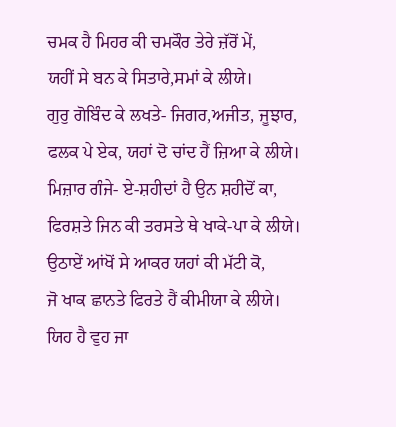ਚਮਕ ਹੈ ਮਿਹਰ ਕੀ ਚਮਕੌਰ ਤੇਰੇ ਜ਼ੱਰੋਂ ਮੇਂ,
ਯਹੀਂ ਸੇ ਬਨ ਕੇ ਸਿਤਾਰੇ,ਸਮਾਂ ਕੇ ਲੀਯੇ।
ਗੁਰੁ ਗੋਬਿੰਦ ਕੇ ਲਖਤੇ- ਜਿਗਰ,ਅਜੀਤ, ਜੂਝਾਰ,
ਫਲਕ ਪੇ ਏਕ, ਯਹਾਂ ਦੋ ਚਾਂਦ ਹੈਂ ਜ਼ਿਆ ਕੇ ਲੀਯੇ।
ਮਿਜ਼ਾਰ ਗੰਜੇ- ਏ-ਸ਼ਹੀਦਾਂ ਹੈ ਉਨ ਸ਼ਹੀਦੋਂ ਕਾ,
ਫਿਰਸ਼ਤੇ ਜਿਨ ਕੀ ਤਰਸਤੇ ਥੇ ਖਾਕੇ-ਪਾ ਕੇ ਲੀਯੇ।
ਉਠਾਏਂ ਆਂਖੋਂ ਸੇ ਆਕਰ ਯਹਾਂ ਕੀ ਮੱਟੀ ਕੋ,
ਜੋ ਖਾਕ ਛਾਨਤੇ ਫਿਰਤੇ ਹੈਂ ਕੀਮੀਯਾ ਕੇ ਲੀਯੇ।
ਯਿਹ ਹੈ ਵੁਹ ਜਾ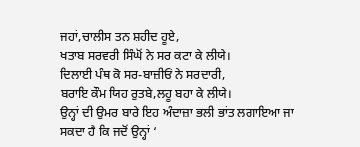ਜਹਾਂ,ਚਾਲੀਸ ਤਨ ਸ਼ਹੀਦ ਹੂਏ,
ਖਤਾਬ ਸਰਵਰੀ ਸਿੰਘੋਂ ਨੇ ਸਰ ਕਟਾ ਕੇ ਲੀਯੇ।
ਦਿਲਾਈ ਪੰਥ ਕੋ ਸਰ-ਬਾਜ਼ੀਓਂ ਨੇ ਸਰਦਾਰੀ,
ਬਰਾਇ ਕੌਮ ਯਿਹ ਰੁਤਬੇ,ਲਹੂ ਬਹਾ ਕੇ ਲੀਯੇ।
ਉਨ੍ਹਾਂ ਦੀ ਉਮਰ ਬਾਰੇ ਇਹ ਅੰਦਾਜ਼ਾ ਭਲੀ ਭਾਂਤ ਲਗਾਇਆ ਜਾ ਸਕਦਾ ਹੈ ਕਿ ਜਦੋਂ ਉਨ੍ਹਾਂ ‘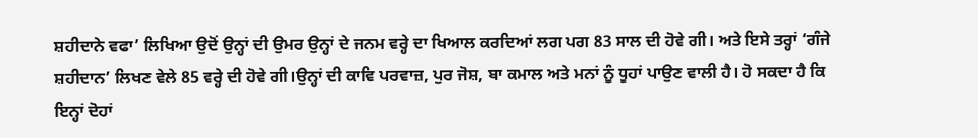ਸ਼ਹੀਦਾਨੇ ਵਫਾ’ ਲਿਖਿਆ ਉਦੋਂ ਉਨ੍ਹਾਂ ਦੀ ਉਮਰ ਉਨ੍ਹਾਂ ਦੇ ਜਨਮ ਵਰ੍ਹੇ ਦਾ ਖਿਆਲ ਕਰਦਿਆਂ ਲਗ ਪਗ 83 ਸਾਲ ਦੀ ਹੋਵੇ ਗੀ। ਅਤੇ ਇਸੇ ਤਰ੍ਹਾਂ ‘ਗੰਜੇ ਸ਼ਹੀਦਾਨ’ ਲਿਖਣ ਵੇਲੇ 85 ਵਰ੍ਹੇ ਦੀ ਹੋਵੇ ਗੀ।ਉਨ੍ਹਾਂ ਦੀ ਕਾਵਿ ਪਰਵਾਜ਼, ਪੁਰ ਜੋਸ਼, ਬਾ ਕਮਾਲ ਅਤੇ ਮਨਾਂ ਨੂੰ ਧੂਹਾਂ ਪਾਉਣ ਵਾਲੀ ਹੈ। ਹੋ ਸਕਦਾ ਹੈ ਕਿ ਇਨ੍ਹਾਂ ਦੋਹਾਂ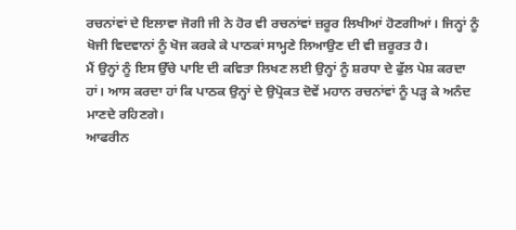ਰਚਨਾਂਵਾਂ ਦੇ ਇਲਾਵਾ ਜੋਗੀ ਜੀ ਨੇ ਹੋਰ ਵੀ ਰਚਨਾਂਵਾਂ ਜ਼ਰੂਰ ਲਿਖੀਆਂ ਹੋਣਗੀਆਂ। ਜਿਨ੍ਹਾਂ ਨੂੰ ਖੋਜੀ ਵਿਦਵਾਨਾਂ ਨੂੰ ਖੋਜ ਕਰਕੇ ਕੇ ਪਾਠਕਾਂ ਸਾਮ੍ਹਣੇ ਲਿਆਉਣ ਦੀ ਵੀ ਜ਼ਰੂਰਤ ਹੈ।
ਮੈਂ ਉਨ੍ਹਾਂ ਨੂੰ ਇਸ ਉੱਚੇ ਪਾਇ ਦੀ ਕਵਿਤਾ ਲਿਖਣ ਲਈ ਉਨ੍ਹਾਂ ਨੂੰ ਸ਼ਰਧਾ ਦੇ ਫੁੱਲ ਪੇਸ਼ ਕਰਦਾ ਹਾਂ। ਆਸ ਕਰਦਾ ਹਾਂ ਕਿ ਪਾਠਕ ਉਨ੍ਹਾਂ ਦੇ ਉਪ੍ਰੋਕਤ ਦੋਵੇਂ ਮਹਾਨ ਰਚਨਾਂਵਾਂ ਨੂੰ ਪੜ੍ਹ ਕੇ ਅਨੰਦ ਮਾਣਦੇ ਰਹਿਣਗੇ।
ਆਫਰੀਨ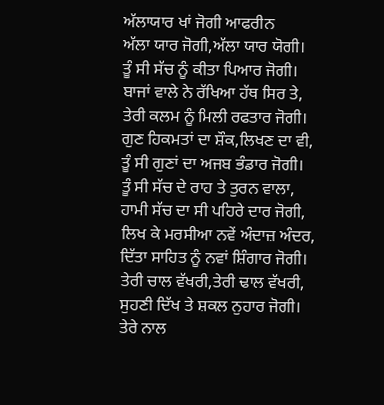ਅੱਲਾਯਾਰ ਖਾਂ ਜੋਗੀ ਆਫਰੀਨ
ਅੱਲਾ ਯਾਰ ਜੋਗੀ,ਅੱਲਾ ਯਾਰ ਯੋਗੀ।
ਤੂੰ ਸੀ ਸੱਚ ਨੂੰ ਕੀਤਾ ਪਿਆਰ ਜੋਗੀ।
ਬਾਜਾਂ ਵਾਲੇ ਨੇ ਰੱਖਿਆ ਹੱਥ ਸਿਰ ਤੇ,
ਤੇਰੀ ਕਲਮ ਨੂੰ ਮਿਲੀ ਰਫਤਾਰ ਜੋਗੀ।
ਗੁਣ ਹਿਕਮਤਾਂ ਦਾ ਸ਼ੌਕ,ਲਿਖਣ ਦਾ ਵੀ,
ਤੂੰ ਸੀ ਗੁਣਾਂ ਦਾ ਅਜਬ ਭੰਡਾਰ ਜੋਗੀ।
ਤੂੰ ਸੀ ਸੱਚ ਦੇ ਰਾਹ ਤੇ ਤੁਰਨ ਵਾਲਾ,
ਹਾਮੀ ਸੱਚ ਦਾ ਸੀ ਪਹਿਰੇ ਦਾਰ ਜੋਗੀ,
ਲਿਖ ਕੇ ਮਰਸੀਆ ਨਵੇਂ ਅੰਦਾਜ਼ ਅੰਦਰ,
ਦਿੱਤਾ ਸਾਹਿਤ ਨੂੰ ਨਵਾਂ ਸ਼ਿੰਗਾਰ ਜੋਗੀ।
ਤੇਰੀ ਚਾਲ ਵੱਖਰੀ,ਤੇਰੀ ਢਾਲ ਵੱਖਰੀ,
ਸੁਹਣੀ ਦਿੱਖ ਤੇ ਸ਼ਕਲ ਨੁਹਾਰ ਜੋਗੀ।
ਤੇਰੇ ਨਾਲ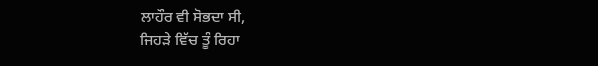ਲਾਹੌਰ ਵੀ ਸੋਭਦਾ ਸੀ,
ਜਿਹੜੇ ਵਿੱਚ ਤੂੰ ਰਿਹਾ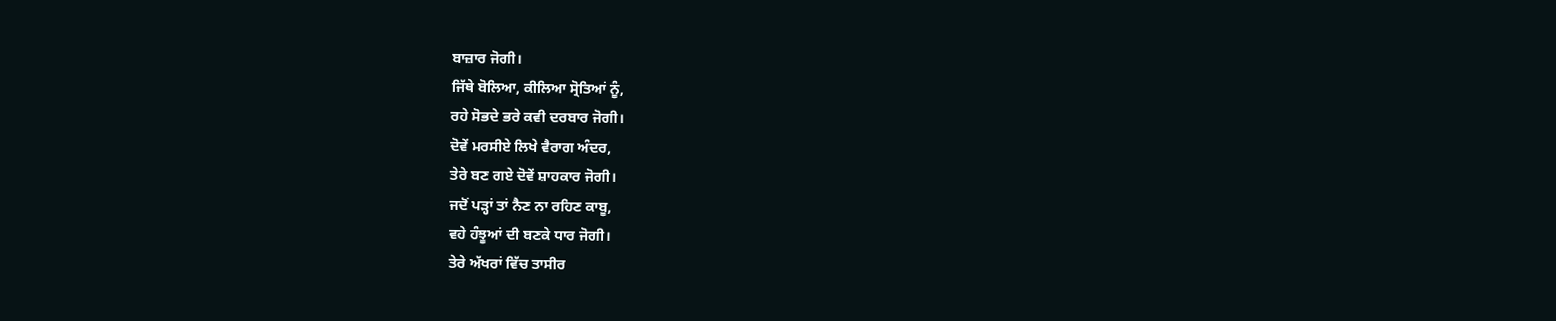ਬਾਜ਼ਾਰ ਜੋਗੀ।
ਜਿੱਥੇ ਬੋਲਿਆ, ਕੀਲਿਆ ਸ੍ਰੋਤਿਆਂ ਨੂੰ,
ਰਹੇ ਸੋਭਦੇ ਭਰੇ ਕਵੀ ਦਰਬਾਰ ਜੋਗੀ।
ਦੋਵੇਂ ਮਰਸੀਏ ਲਿਖੇ ਵੈਰਾਗ ਅੰਦਰ,
ਤੇਰੇ ਬਣ ਗਏ ਦੋਵੇਂ ਸ਼ਾਹਕਾਰ ਜੋਗੀ।
ਜਦੋਂ ਪੜ੍ਹਾਂ ਤਾਂ ਨੈਣ ਨਾ ਰਹਿਣ ਕਾਬੂ,
ਵਹੇ ਹੰਝੂਆਂ ਦੀ ਬਣਕੇ ਧਾਰ ਜੋਗੀ।
ਤੇਰੇ ਅੱਖਰਾਂ ਵਿੱਚ ਤਾਸੀਰ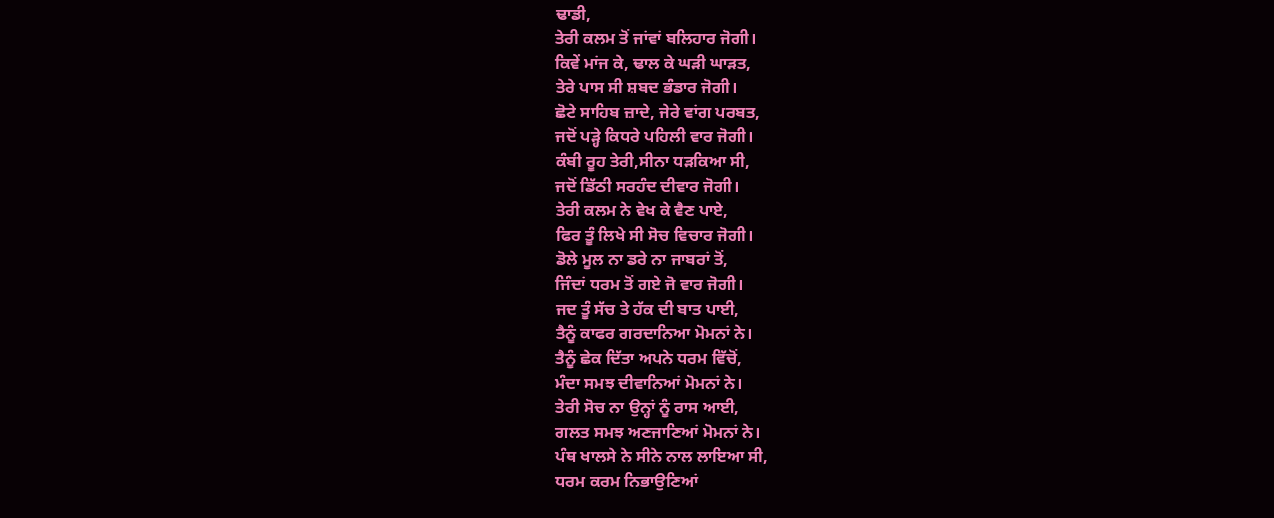ਢਾਡੀ,
ਤੇਰੀ ਕਲਮ ਤੋਂ ਜਾਂਵਾਂ ਬਲਿਹਾਰ ਜੋਗੀ।
ਕਿਵੇਂ ਮਾਂਜ ਕੇ, ਢਾਲ ਕੇ ਘੜੀ ਘਾੜਤ,
ਤੇਰੇ ਪਾਸ ਸੀ ਸ਼ਬਦ ਭੰਡਾਰ ਜੋਗੀ।
ਛੋਟੇ ਸਾਹਿਬ ਜ਼ਾਦੇ, ਜੇਰੇ ਵਾਂਗ ਪਰਬਤ,
ਜਦੋਂ ਪੜ੍ਹੇ ਕਿਧਰੇ ਪਹਿਲੀ ਵਾਰ ਜੋਗੀ।
ਕੰਬੀ ਰੂਹ ਤੇਰੀ,ਸੀਨਾ ਧੜਕਿਆ ਸੀ,
ਜਦੋਂ ਡਿੱਠੀ ਸਰਹੰਦ ਦੀਵਾਰ ਜੋਗੀ।
ਤੇਰੀ ਕਲਮ ਨੇ ਵੇਖ ਕੇ ਵੈਣ ਪਾਏ,
ਫਿਰ ਤੂੰ ਲਿਖੇ ਸੀ ਸੋਚ ਵਿਚਾਰ ਜੋਗੀ।
ਡੋਲੇ ਮੂਲ ਨਾ ਡਰੇ ਨਾ ਜਾਬਰਾਂ ਤੋਂ,
ਜਿੰਦਾਂ ਧਰਮ ਤੋਂ ਗਏ ਜੋ ਵਾਰ ਜੋਗੀ।
ਜਦ ਤੂੰ ਸੱਚ ਤੇ ਹੱਕ ਦੀ ਬਾਤ ਪਾਈ,
ਤੈਨੂੰ ਕਾਫਰ ਗਰਦਾਨਿਆ ਮੋਮਨਾਂ ਨੇ।
ਤੈਨੂੰ ਛੇਕ ਦਿੱਤਾ ਅਪਨੇ ਧਰਮ ਵਿੱਚੋਂ,
ਮੰਦਾ ਸਮਝ ਦੀਵਾਨਿਆਂ ਮੋਮਨਾਂ ਨੇ।
ਤੇਰੀ ਸੋਚ ਨਾ ਉਨ੍ਹਾਂ ਨੂੰ ਰਾਸ ਆਈ,
ਗਲਤ ਸਮਝ ਅਣਜਾਣਿਆਂ ਮੋਮਨਾਂ ਨੇ।
ਪੰਥ ਖਾਲਸੇ ਨੇ ਸੀਨੇ ਨਾਲ ਲਾਇਆ ਸੀ,
ਧਰਮ ਕਰਮ ਨਿਭਾਉਣਿਆਂ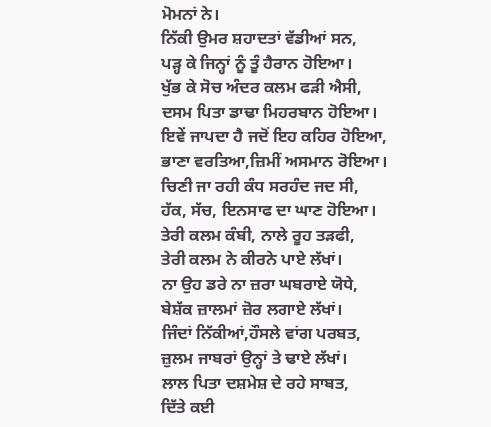ਮੋਮਨਾਂ ਨੇ।
ਨਿੱਕੀ ਉਮਰ ਸ਼ਹਾਦਤਾਂ ਵੱਡੀਆਂ ਸਨ,
ਪੜ੍ਹ ਕੇ ਜਿਨ੍ਹਾਂ ਨੂੰ ਤੂੰ ਹੈਰਾਨ ਹੋਇਆ।
ਖੁੱਭ ਕੇ ਸੋਚ ਅੰਦਰ ਕਲਮ ਫੜੀ ਐਸੀ,
ਦਸਮ ਪਿਤਾ ਡਾਢਾ ਮਿਹਰਬਾਨ ਹੋਇਆ।
ਇਵੇਂ ਜਾਪਦਾ ਹੈ ਜਦੋਂ ਇਹ ਕਹਿਰ ਹੋਇਆ,
ਭਾਣਾ ਵਰਤਿਆ,ਜ਼ਿਮੀਂ ਅਸਮਾਨ ਰੋਇਆ।
ਚਿਣੀ ਜਾ ਰਹੀ ਕੰਧ ਸਰਹੰਦ ਜਦ ਸੀ,
ਹੱਕ, ਸੱਚ, ਇਨਸਾਫ ਦਾ ਘਾਣ ਹੋਇਆ।
ਤੇਰੀ ਕਲਮ ਕੰਬੀ, ਨਾਲੇ ਰੂਹ ਤੜਫੀ,
ਤੇਰੀ ਕਲਮ ਨੇ ਕੀਰਨੇ ਪਾਏ ਲੱਖਾਂ।
ਨਾ ਉਹ ਡਰੇ ਨਾ ਜ਼ਰਾ ਘਬਰਾਏ ਯੋਧੇ,
ਬੇਸ਼ੱਕ ਜ਼ਾਲਮਾਂ ਜ਼ੋਰ ਲਗਾਏ ਲੱਖਾਂ।
ਜਿੰਦਾਂ ਨਿੱਕੀਆਂ,ਹੌਸਲੇ ਵਾਂਗ ਪਰਬਤ,
ਜ਼ੁਲਮ ਜਾਬਰਾਂ ਉਨ੍ਹਾਂ ਤੇ ਢਾਏ ਲੱਖਾਂ।
ਲਾਲ ਪਿਤਾ ਦਸ਼ਮੇਸ਼ ਦੇ ਰਹੇ ਸਾਬਤ,
ਦਿੱਤੇ ਕਈ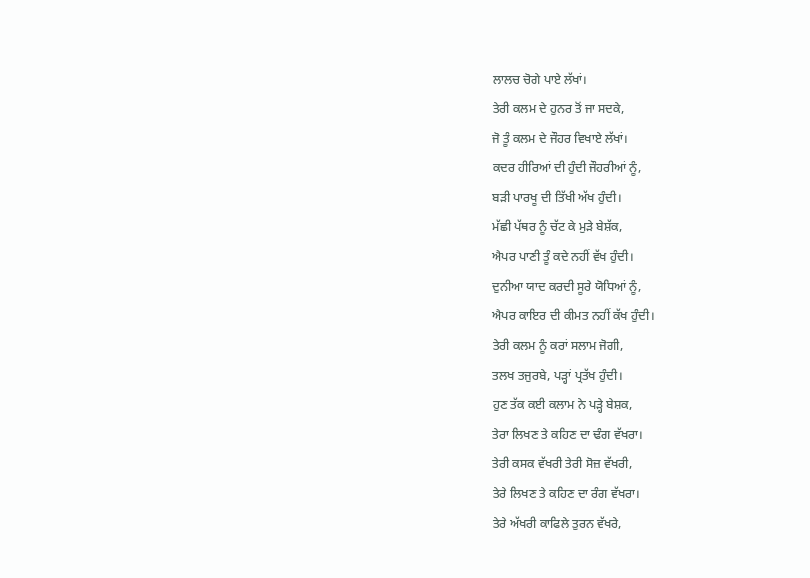ਲਾਲਚ ਚੋਗੇ ਪਾਏ ਲੱਖਾਂ।
ਤੇਰੀ ਕਲਮ ਦੇ ਹੁਨਰ ਤੋਂ ਜਾ ਸਦਕੇ,
ਜੋ ਤੂੰ ਕਲਮ ਦੇ ਜੌਹਰ ਵਿਖਾਏ ਲੱਖਾਂ।
ਕਦਰ ਹੀਰਿਆਂ ਦੀ ਹੁੰਦੀ ਜੌਹਰੀਆਂ ਨੂੰ,
ਬੜੀ ਪਾਰਖੂ ਦੀ ਤਿੱਖੀ ਅੱਖ ਹੁੰਦੀ।
ਮੱਛੀ ਪੱਥਰ ਨੂੰ ਚੱਟ ਕੇ ਮੁੜੇ ਬੇਸ਼ੱਕ,
ਐਪਰ ਪਾਣੀ ਤੂੰ ਕਦੇ ਨਹੀਂ ਵੱਖ ਹੁੰਦੀ।
ਦੁਨੀਆ ਯਾਦ ਕਰਦੀ ਸੂਰੇ ਯੋਧਿਆਂ ਨੂੰ,
ਐਪਰ ਕਾਇਰ ਦੀ ਕੀਮਤ ਨਹੀਂ ਕੱਖ ਹੁੰਦੀ।
ਤੇਰੀ ਕਲਮ ਨੂੰ ਕਰਾਂ ਸਲਾਮ ਜੋਗੀ,
ਤਲਖ ਤਜੁਰਬੇ, ਪੜ੍ਹਾਂ ਪ੍ਰਤੱਖ ਹੁੰਦੀ।
ਹੁਣ ਤੱਕ ਕਈ ਕਲਾਮ ਨੇ ਪੜ੍ਹੇ ਬੇਸ਼ਕ,
ਤੇਰਾ ਲਿਖਣ ਤੇ ਕਹਿਣ ਦਾ ਢੰਗ ਵੱਖਰਾ।
ਤੇਰੀ ਕਸਕ ਵੱਖਰੀ ਤੇਰੀ ਸੋਜ਼ ਵੱਖਰੀ,
ਤੇਰੇ ਲਿਖਣ ਤੇ ਕਹਿਣ ਦਾ ਰੰਗ ਵੱਖਰਾ।
ਤੇਰੇ ਅੱਖਰੀ ਕਾਫਿਲੇ ਤੁਰਨ ਵੱਖਰੇ,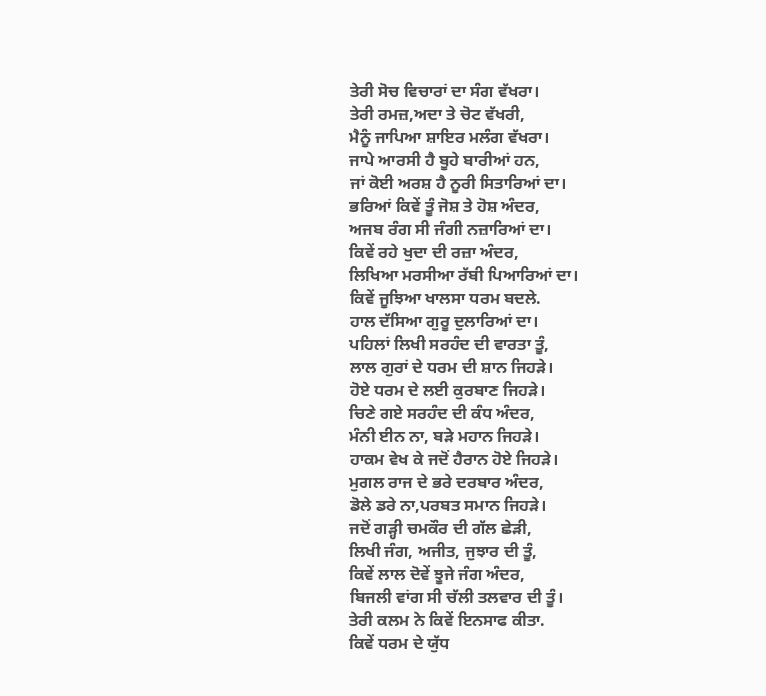ਤੇਰੀ ਸੋਚ ਵਿਚਾਰਾਂ ਦਾ ਸੰਗ ਵੱਖਰਾ।
ਤੇਰੀ ਰਮਜ਼,ਅਦਾ ਤੇ ਚੋਟ ਵੱਖਰੀ,
ਮੈਨੂੰ ਜਾਪਿਆ ਸ਼ਾਇਰ ਮਲੰਗ ਵੱਖਰਾ।
ਜਾਪੇ ਆਰਸੀ ਹੈ ਬੂਹੇ ਬਾਰੀਆਂ ਹਨ,
ਜਾਂ ਕੋਈ ਅਰਸ਼ ਹੈ ਨੂਰੀ ਸਿਤਾਰਿਆਂ ਦਾ।
ਭਰਿਆਂ ਕਿਵੇਂ ਤੂੰ ਜੋਸ਼ ਤੇ ਹੋਸ਼ ਅੰਦਰ,
ਅਜਬ ਰੰਗ ਸੀ ਜੰਗੀ ਨਜ਼ਾਰਿਆਂ ਦਾ।
ਕਿਵੇਂ ਰਹੇ ਖੁਦਾ ਦੀ ਰਜ਼ਾ ਅੰਦਰ,
ਲਿਖਿਆ ਮਰਸੀਆ ਰੱਬੀ ਪਿਆਰਿਆਂ ਦਾ।
ਕਿਵੇਂ ਜੂਝਿਆ ਖਾਲਸਾ ਧਰਮ ਬਦਲੇ.
ਹਾਲ ਦੱਸਿਆ ਗੁਰੂ ਦੁਲਾਰਿਆਂ ਦਾ।
ਪਹਿਲਾਂ ਲਿਖੀ ਸਰਹੰਦ ਦੀ ਵਾਰਤਾ ਤੂੰ,
ਲਾਲ ਗੁਰਾਂ ਦੇ ਧਰਮ ਦੀ ਸ਼ਾਨ ਜਿਹੜੇ।
ਹੋਏ ਧਰਮ ਦੇ ਲਈ ਕੁਰਬਾਣ ਜਿਹੜੇ।
ਚਿਣੇ ਗਏ ਸਰਹੰਦ ਦੀ ਕੰਧ ਅੰਦਰ,
ਮੰਨੀ ਈਨ ਨਾ, ਬੜੇ ਮਹਾਨ ਜਿਹੜੇ।
ਹਾਕਮ ਵੇਖ ਕੇ ਜਦੋਂ ਹੈਰਾਨ ਹੋਏ ਜਿਹੜੇ।
ਮੁਗਲ ਰਾਜ ਦੇ ਭਰੇ ਦਰਬਾਰ ਅੰਦਰ,
ਡੋਲੇ ਡਰੇ ਨਾ,ਪਰਬਤ ਸਮਾਨ ਜਿਹੜੇ।
ਜਦੋਂ ਗੜ੍ਹੀ ਚਮਕੌਰ ਦੀ ਗੱਲ ਛੇੜੀ,
ਲਿਖੀ ਜੰਗ, ਅਜੀਤ, ਜੁਝਾਰ ਦੀ ਤੂੰ,
ਕਿਵੇਂ ਲਾਲ ਦੋਵੇਂ ਝੂਜੇ ਜੰਗ ਅੰਦਰ,
ਬਿਜਲੀ ਵਾਂਗ ਸੀ ਚੱਲੀ ਤਲਵਾਰ ਦੀ ਤੂੰ।
ਤੇਰੀ ਕਲਮ ਨੇ ਕਿਵੇਂ ਇਨਸਾਫ ਕੀਤਾ.
ਕਿਵੇਂ ਧਰਮ ਦੇ ਯੁੱਧ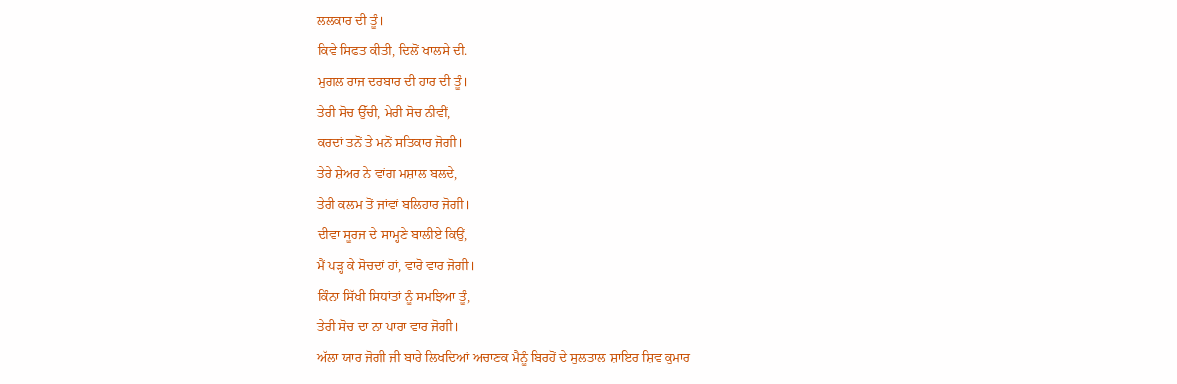ਲਲਕਾਰ ਦੀ ਤੂੰ।
ਕਿਵੇ ਸਿਫਤ ਕੀਤੀ, ਦਿਲੋਂ ਖਾਲਸੇ ਦੀ.
ਮੁਗਲ ਰਾਜ ਦਰਬਾਰ ਦੀ ਹਾਰ ਦੀ ਤੂੰ।
ਤੇਰੀ ਸੋਚ ਉੱਚੀ, ਮੇਰੀ ਸੋਚ ਨੀਵੀਂ,
ਕਰਦਾਂ ਤਨੋਂ ਤੇ ਮਨੋਂ ਸਤਿਕਾਰ ਜੋਗੀ।
ਤੇਰੇ ਸ਼ੇਅਰ ਨੇ ਵਾਂਗ ਮਸ਼ਾਲ ਬਲਦੇ,
ਤੇਰੀ ਕਲਮ ਤੋਂ ਜਾਂਵਾਂ ਬਲਿਹਾਰ ਜੋਗੀ।
ਦੀਵਾ ਸੂਰਜ ਦੇ ਸਾਮ੍ਹਣੇ ਬਾਲੀਏ ਕਿਉਂ,
ਮੈਂ ਪੜ੍ਹ ਕੇ ਸੋਚਦਾਂ ਹਾਂ, ਵਾਰੋ ਵਾਰ ਜੋਗੀ।
ਕਿੰਨਾ ਸਿੱਖੀ ਸਿਧਾਂਤਾਂ ਨੂੰ ਸਮਝਿਆ ਤੂੰ,
ਤੇਰੀ ਸੋਚ ਦਾ ਨਾ ਪਾਰਾ ਵਾਰ ਜੋਗੀ।
ਅੱਲਾ ਯਾਰ ਜੋਗੀ ਜੀ ਬਾਰੇ ਲਿਖਦਿਆਂ ਅਚਾਣਕ ਮੈਨੂੰ ਬਿਰਹੋਂ ਦੇ ਸੁਲਤਾਲ ਸ਼ਾਇਰ ਸ਼ਿਵ ਕੁਮਾਰ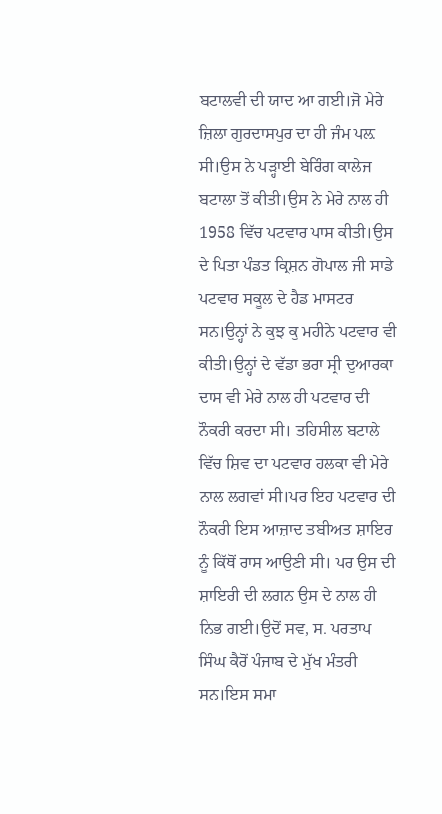ਬਟਾਲਵੀ ਦੀ ਯਾਦ ਆ ਗਈ।ਜੋ ਮੇਰੇ ਜ਼ਿਲਾ ਗੁਰਦਾਸਪੁਰ ਦਾ ਹੀ ਜੰਮ ਪਲ਼ ਸੀ।ਉਸ ਨੇ ਪੜ੍ਹਾਈ ਬੇਰਿੰਗ ਕਾਲੇਜ ਬਟਾਲਾ ਤੋਂ ਕੀਤੀ।ਉਸ ਨੇ ਮੇਰੇ ਨਾਲ ਹੀ 1958 ਵਿੱਚ ਪਟਵਾਰ ਪਾਸ ਕੀਤੀ।ਉਸ ਦੇ ਪਿਤਾ ਪੰਡਤ ਕ੍ਰਿਸ਼ਨ ਗੋਪਾਲ ਜੀ ਸਾਡੇ ਪਟਵਾਰ ਸਕੂਲ ਦੇ ਹੈਡ ਮਾਸਟਰ ਸਨ।ਉਨ੍ਹਾਂ ਨੇ ਕੁਝ ਕੁ ਮਹੀਨੇ ਪਟਵਾਰ ਵੀ ਕੀਤੀ।ਉਨ੍ਹਾਂ ਦੇ ਵੱਡਾ ਭਰਾ ਸ੍ਰੀ ਦੁਆਰਕਾ ਦਾਸ ਵੀ ਮੇਰੇ ਨਾਲ ਹੀ ਪਟਵਾਰ ਦੀ ਨੌਕਰੀ ਕਰਦਾ ਸੀ। ਤਹਿਸੀਲ ਬਟਾਲੇ ਵਿੱਚ ਸ਼ਿਵ ਦਾ ਪਟਵਾਰ ਹਲਕਾ ਵੀ ਮੇਰੇ ਨਾਲ ਲਗਵਾਂ ਸੀ।ਪਰ ਇਹ ਪਟਵਾਰ ਦੀ ਨੌਕਰੀ ਇਸ ਆਜ਼ਾਦ ਤਬੀਅਤ ਸ਼ਾਇਰ ਨੂੰ ਕਿੱਥੋਂ ਰਾਸ ਆਉਣੀ ਸੀ। ਪਰ ਉਸ ਦੀ ਸ਼ਾਇਰੀ ਦੀ ਲਗਨ ਉਸ ਦੇ ਨਾਲ ਹੀ ਨਿਭ ਗਈ।ਉਦੋਂ ਸਵ, ਸ. ਪਰਤਾਪ ਸਿੰਘ ਕੈਰੋਂ ਪੰਜਾਬ ਦੇ ਮੁੱਖ ਮੰਤਰੀ ਸਨ।ਇਸ ਸਮਾ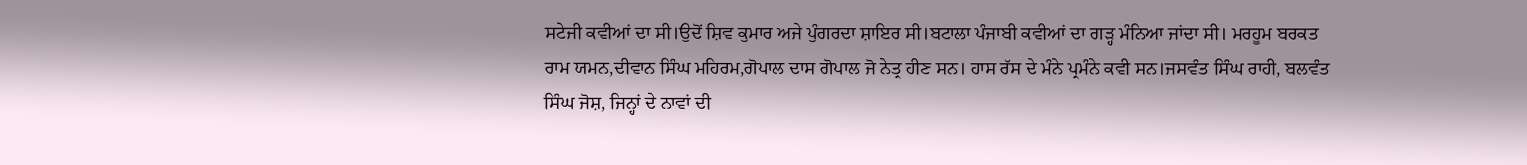ਸਟੇਜੀ ਕਵੀਆਂ ਦਾ ਸੀ।ਉਦੋਂ ਸ਼ਿਵ ਕੁਮਾਰ ਅਜੇ ਪੁੰਗਰਦਾ ਸ਼ਾਇਰ ਸੀ।ਬਟਾਲਾ ਪੰਜਾਬੀ ਕਵੀਆਂ ਦਾ ਗੜ੍ਹ ਮੰਨਿਆ ਜਾਂਦਾ ਸੀ। ਮਰਹੂਮ ਬਰਕਤ ਰਾਮ ਯਮਨ,ਦੀਵਾਨ ਸਿੰਘ ਮਹਿਰਮ,ਗੋਪਾਲ ਦਾਸ ਗੋਪਾਲ ਜੋ ਨੇਤ੍ਰ ਹੀਣ ਸਨ। ਹਾਸ ਰੱਸ ਦੇ ਮੰਨੇ ਪ੍ਰਮੰਨੇ ਕਵੀ ਸਨ।ਜਸਵੰਤ ਸਿੰਘ ਰਾਹੀ, ਬਲਵੰਤ ਸਿੰਘ ਜੋਸ਼, ਜਿਨ੍ਹਾਂ ਦੇ ਨਾਵਾਂ ਦੀ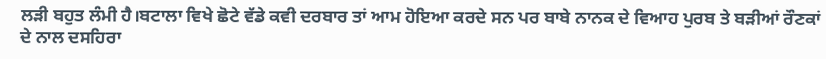ਲੜੀ ਬਹੁਤ ਲੰਮੀ ਹੈ।ਬਟਾਲਾ ਵਿਖੇ ਛੋਟੇ ਵੱਡੇ ਕਵੀ ਦਰਬਾਰ ਤਾਂ ਆਮ ਹੋਇਆ ਕਰਦੇ ਸਨ ਪਰ ਬਾਬੇ ਨਾਨਕ ਦੇ ਵਿਆਹ ਪੁਰਬ ਤੇ ਬੜੀਆਂ ਰੌਣਕਾਂ ਦੇ ਨਾਲ ਦਸਹਿਰਾ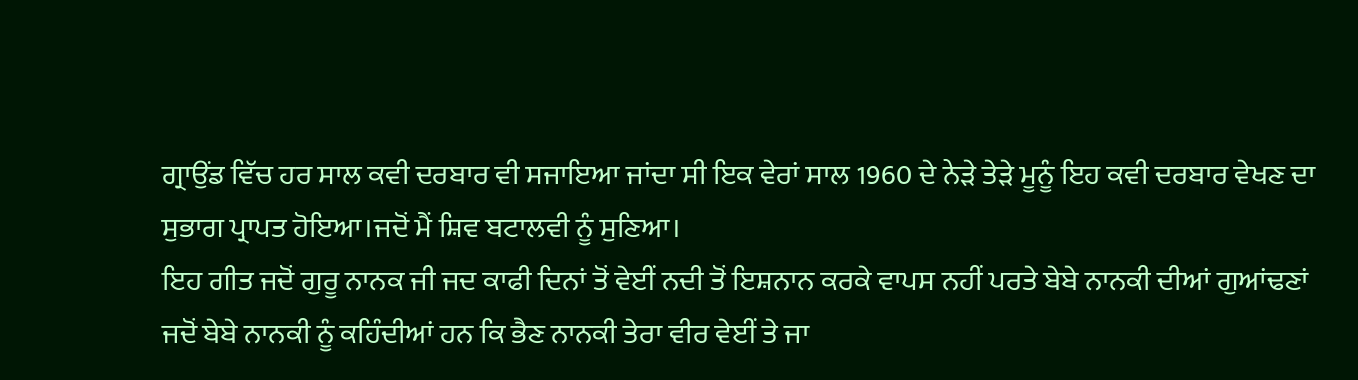ਗ੍ਰਾਉਂਡ ਵਿੱਚ ਹਰ ਸਾਲ ਕਵੀ ਦਰਬਾਰ ਵੀ ਸਜਾਇਆ ਜਾਂਦਾ ਸੀ ਇਕ ਵੇਰਾਂ ਸਾਲ 1960 ਦੇ ਨੇੜੇ ਤੇੜੇ ਮੂਨੂੰ ਇਹ ਕਵੀ ਦਰਬਾਰ ਵੇਖਣ ਦਾ ਸੁਭਾਗ ਪ੍ਰਾਪਤ ਹੋਇਆ।ਜਦੋਂ ਮੈਂ ਸ਼ਿਵ ਬਟਾਲਵੀ ਨੂੰ ਸੁਣਿਆ।
ਇਹ ਗੀਤ ਜਦੋਂ ਗੁਰੂ ਨਾਨਕ ਜੀ ਜਦ ਕਾਫੀ ਦਿਨਾਂ ਤੋਂ ਵੇਈਂ ਨਦੀ ਤੋਂ ਇਸ਼ਨਾਨ ਕਰਕੇ ਵਾਪਸ ਨਹੀਂ ਪਰਤੇ ਬੇਬੇ ਨਾਨਕੀ ਦੀਆਂ ਗੁਆਂਢਣਾਂ ਜਦੋਂ ਬੇਬੇ ਨਾਨਕੀ ਨੂੰ ਕਹਿੰਦੀਆਂ ਹਨ ਕਿ ਭੈਣ ਨਾਨਕੀ ਤੇਰਾ ਵੀਰ ਵੇਈਂ ਤੇ ਜਾ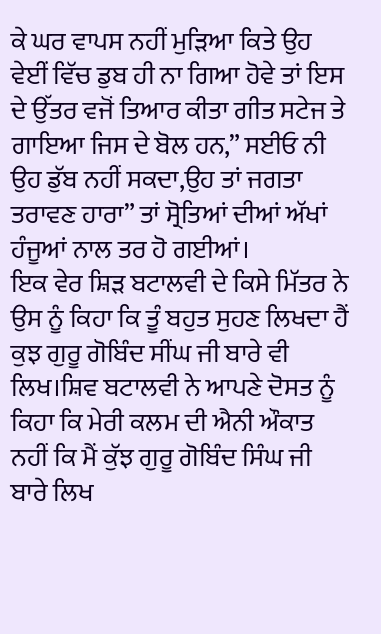ਕੇ ਘਰ ਵਾਪਸ ਨਹੀਂ ਮੁੜਿਆ ਕਿਤੇ ਉਹ ਵੇਈਂ ਵਿੱਚ ਡੁਬ ਹੀ ਨਾ ਗਿਆ ਹੋਵੇ ਤਾਂ ਇਸ ਦੇ ਉੱਤਰ ਵਜੋਂ ਤਿਆਰ ਕੀਤਾ ਗੀਤ ਸਟੇਜ ਤੇ ਗਾਇਆ ਜਿਸ ਦੇ ਬੋਲ ਹਨ,” ਸਈਓ ਨੀ ਉਹ ਡੁੱਬ ਨਹੀਂ ਸਕਦਾ,ਉਹ ਤਾਂ ਜਗਤਾ ਤਰਾਵਣ ਹਾਰਾ” ਤਾਂ ਸ੍ਰੋਤਿਆਂ ਦੀਆਂ ਅੱਖਾਂ ਹੰਜੂਆਂ ਨਾਲ ਤਰ ਹੋ ਗਈਆਂ।
ਇਕ ਵੇਰ ਸ਼ਿੜ ਬਟਾਲਵੀ ਦੇ ਕਿਸੇ ਮਿੱਤਰ ਨੇ ਉਸ ਨੂੰ ਕਿਹਾ ਕਿ ਤੂੰ ਬਹੁਤ ਸੁਹਣ ਲਿਖਦਾ ਹੈਂ ਕੁਝ ਗੁਰੂ ਗੋਬਿੰਦ ਸੀਂਘ ਜੀ ਬਾਰੇ ਵੀ ਲਿਖ।ਸ਼ਿਵ ਬਟਾਲਵੀ ਨੇ ਆਪਣੇ ਦੋਸਤ ਨੂੰ ਕਿਹਾ ਕਿ ਮੇਰੀ ਕਲਮ ਦੀ ਐਨੀ ਔਕਾਤ ਨਹੀਂ ਕਿ ਮੈਂ ਕੁੱਝ ਗੁਰੂ ਗੋਬਿੰਦ ਸਿੰਘ ਜੀ ਬਾਰੇ ਲਿਖ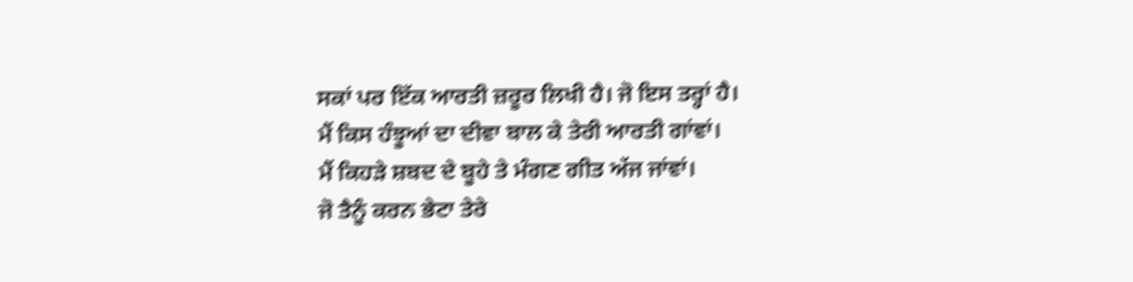ਸਕਾਂ ਪਰ ਇੱਕ ਆਰਤੀ ਜ਼ਰੂਰ ਲਿਖੀ ਹੈ। ਜੋ ਇਸ ਤਰ੍ਹਾਂ ਹੈ।
ਮੈਂ ਕਿਸ ਹੰਝੂਆਂ ਦਾ ਦੀਵਾ ਬਾਲ ਕੇ ਤੇਰੀ ਆਰਤੀ ਗਾਂਵਾਂ।
ਮੈਂ ਕਿਹੜੇ ਸ਼ਬਦ ਦੇ ਬੂਹੇ ਤੇ ਮੰਗਣ ਗੀਤ ਅੱਜ ਜਾਂਵਾਂ।
ਜੋ ਤੈਨੂੰ ਕਰਨ ਭੇਟਾ ਤੇਰੇ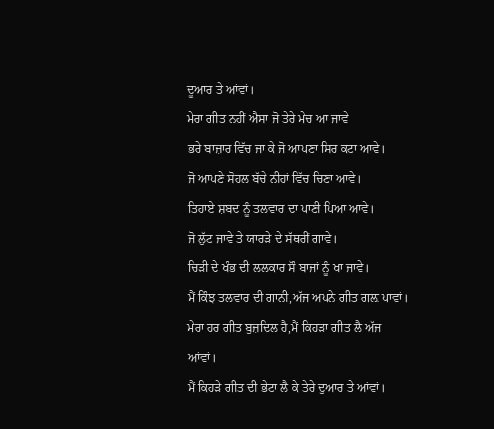ਦੂਆਰ ਤੇ ਆਂਵਾਂ।
ਮੇਰਾ ਗੀਤ ਨਹੀਂ ਐਸਾ ਜੋ ਤੇਰੇ ਮੇਚ ਆ ਜਾਵੇ
ਭਰੇ ਬਾਜ਼ਾਰ ਵਿੱਚ ਜਾ ਕੇ ਜੋ ਆਪਣਾ ਸਿਰ ਕਟਾ ਆਵੇ।
ਜੋ ਆਪਣੇ ਸੋਹਲ ਬੱਚੇ ਨੀਹਾਂ ਵਿੱਚ ਚਿਣਾ ਆਵੇ।
ਤਿਹਾਏ ਸ਼ਬਦ ਨੂੰ ਤਲਵਾਰ ਦਾ ਪਾਣੀ ਪਿਆ ਆਵੇ।
ਜੋ ਲੁੱਟ ਜਾਵੇ ਤੇ ਯਾਰੜੇ ਦੇ ਸੱਥਰੀਂ ਗਾਵੇ।
ਚਿੜੀ ਦੇ ਖੰਭ ਦੀ ਲਲਕਾਰ ਸੌ ਬਾਜਾਂ ਨੂੰ ਖਾ ਜਾਵੇ।
ਮੈਂ ਕਿੰਝ ਤਲਵਾਰ ਦੀ ਗਾਨੀ,ਅੱਜ ਅਪਨੇ ਗੀਤ ਗਲ਼ ਪਾਵਾਂ।
ਮੇਰਾ ਹਰ ਗੀਤ ਬੁਜ਼ਦਿਲ ਹੈ,ਮੈਂ ਕਿਹੜਾ ਗੀਤ ਲੈ ਅੱਜ ਆਂਵਾਂ।
ਮੈਂ ਕਿਹੜੇ ਗੀਤ ਦੀ ਭੇਟਾ ਲੈ ਕੇ ਤੇਰੇ ਦੁਆਰ ਤੇ ਆਂਵਾਂ।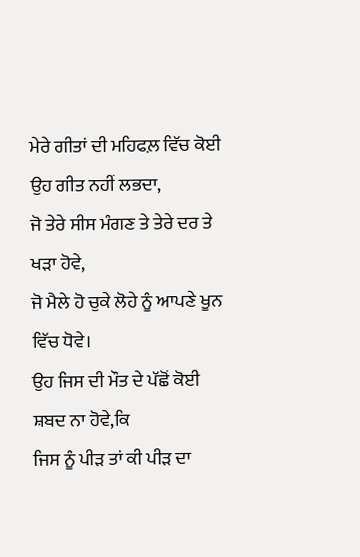ਮੇਰੇ ਗੀਤਾਂ ਦੀ ਮਹਿਫਲ਼ ਵਿੱਚ ਕੋਈ ਉਹ ਗੀਤ ਨਹੀਂ ਲਭਦਾ,
ਜੋ ਤੇਰੇ ਸੀਸ ਮੰਗਣ ਤੇ ਤੇਰੇ ਦਰ ਤੇ ਖੜਾ ਹੋਵੇ,
ਜੋ ਮੈਲੇ ਹੋ ਚੁਕੇ ਲੋਹੇ ਨੂੰ ਆਪਣੇ ਖੂਨ ਵਿੱਚ ਧੋਵੇ।
ਉਹ ਜਿਸ ਦੀ ਮੌਤ ਦੇ ਪੱਛੋਂ ਕੋਈ ਸ਼ਬਦ ਨਾ ਹੋਵੇ,ਕਿ
ਜਿਸ ਨੂੰ ਪੀੜ ਤਾਂ ਕੀ ਪੀੜ ਦਾ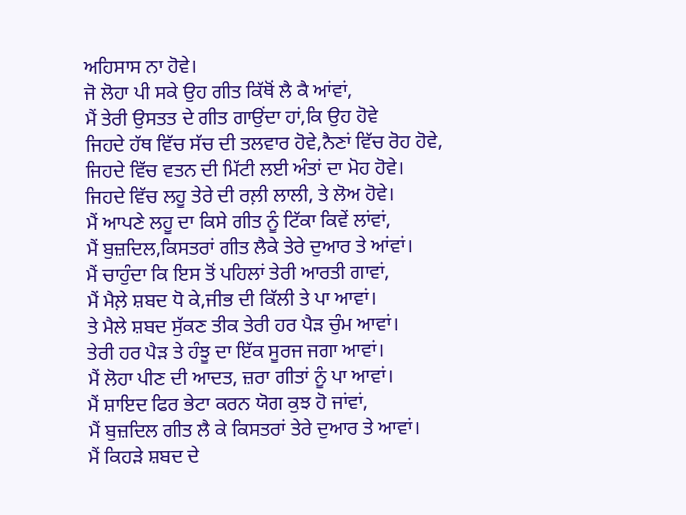ਅਹਿਸਾਸ ਨਾ ਹੋਵੇ।
ਜੋ ਲੋਹਾ ਪੀ ਸਕੇ ਉਹ ਗੀਤ ਕਿੱਥੋਂ ਲੈ ਕੈ ਆਂਵਾਂ,
ਮੈਂ ਤੇਰੀ ਉਸਤਤ ਦੇ ਗੀਤ ਗਾਉਂਦਾ ਹਾਂ,ਕਿ ਉਹ ਹੋਵੇ
ਜਿਹਦੇ ਹੱਥ ਵਿੱਚ ਸੱਚ ਦੀ ਤਲਵਾਰ ਹੋਵੇ,ਨੈਣਾਂ ਵਿੱਚ ਰੋਹ ਹੋਵੇ,
ਜਿਹਦੇ ਵਿੱਚ ਵਤਨ ਦੀ ਮਿੱਟੀ ਲਈ ਅੰਤਾਂ ਦਾ ਮੋਹ ਹੋਵੇ।
ਜਿਹਦੇ ਵਿੱਚ ਲਹੂ ਤੇਰੇ ਦੀ ਰਲ਼ੀ ਲਾਲੀ, ਤੇ ਲੋਅ ਹੋਵੇ।
ਮੈਂ ਆਪਣੇ ਲਹੂ ਦਾ ਕਿਸੇ ਗੀਤ ਨੂੰ ਟਿੱਕਾ ਕਿਵੇਂ ਲਾਂਵਾਂ,
ਮੈਂ ਬੁਜ਼ਦਿਲ,ਕਿਸਤਰਾਂ ਗੀਤ ਲੈਕੇ ਤੇਰੇ ਦੁਆਰ ਤੇ ਆਂਵਾਂ।
ਮੈਂ ਚਾਹੁੰਦਾ ਕਿ ਇਸ ਤੋਂ ਪਹਿਲਾਂ ਤੇਰੀ ਆਰਤੀ ਗਾਵਾਂ,
ਮੈਂ ਮੈਲ਼ੇ ਸ਼ਬਦ ਧੋ ਕੇ,ਜੀਭ ਦੀ ਕਿੱਲੀ ਤੇ ਪਾ ਆਵਾਂ।
ਤੇ ਮੈਲੇ ਸ਼ਬਦ ਸੁੱਕਣ ਤੀਕ ਤੇਰੀ ਹਰ ਪੈੜ ਚੁੰਮ ਆਵਾਂ।
ਤੇਰੀ ਹਰ ਪੈੜ ਤੇ ਹੰਝੂ ਦਾ ਇੱਕ ਸੂਰਜ ਜਗਾ ਆਵਾਂ।
ਮੈਂ ਲੋਹਾ ਪੀਣ ਦੀ ਆਦਤ, ਜ਼ਰਾ ਗੀਤਾਂ ਨੂੰ ਪਾ ਆਵਾਂ।
ਮੈਂ ਸ਼ਾਇਦ ਫਿਰ ਭੇਟਾ ਕਰਨ ਯੋਗ ਕੁਝ ਹੋ ਜਾਂਵਾਂ,
ਮੈਂ ਬੁਜ਼ਦਿਲ ਗੀਤ ਲੈ ਕੇ ਕਿਸਤਰਾਂ ਤੇਰੇ ਦੁਆਰ ਤੇ ਆਵਾਂ।
ਮੈਂ ਕਿਹੜੇ ਸ਼ਬਦ ਦੇ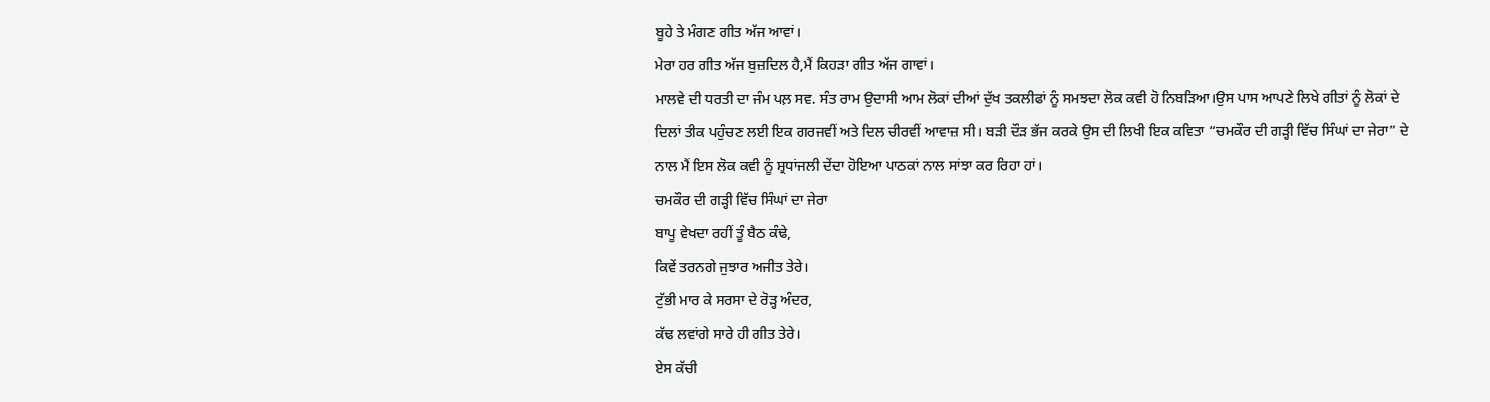ਬੂਹੇ ਤੇ ਮੰਗਣ ਗੀਤ ਅੱਜ ਆਵਾਂ।
ਮੇਰਾ ਹਰ ਗੀਤ ਅੱਜ ਬੁਜ਼ਦਿਲ ਹੈ,ਮੈਂ ਕਿਹੜਾ ਗੀਤ ਅੱਜ ਗਾਵਾਂ।
ਮਾਲਵੇ ਦੀ ਧਰਤੀ ਦਾ ਜੰਮ ਪਲ਼ ਸਵ. ਸੰਤ ਰਾਮ ਉਦਾਸੀ ਆਮ ਲੋਕਾਂ ਦੀਆਂ ਦੁੱਖ ਤਕਲੀਫਾਂ ਨੂੰ ਸਮਝਦਾ ਲੋਕ ਕਵੀ ਹੋ ਨਿਬੜਿਆ।ਉਸ ਪਾਸ ਆਪਣੇ ਲਿਖੇ ਗੀਤਾਂ ਨੂੰ ਲੋਕਾਂ ਦੇ ਦਿਲਾਂ ਤੀਕ ਪਹੁੰਚਣ ਲਈ ਇਕ ਗਰਜਵੀਂ ਅਤੇ ਦਿਲ ਚੀਰਵੀਂ ਆਵਾਜ਼ ਸੀ। ਬੜੀ ਦੌੜ ਭੱਜ ਕਰਕੇ ਉਸ ਦੀ ਲਿਖੀ ਇਕ ਕਵਿਤਾ “ਚਮਕੌਰ ਦੀ ਗੜ੍ਹੀ ਵਿੱਚ ਸਿੰਘਾਂ ਦਾ ਜੇਰਾ” ਦੇ ਨਾਲ ਮੈਂ ਇਸ ਲੋਕ ਕਵੀ ਨੂੰ ਸ਼੍ਰਧਾਂਜਲੀ ਦੇਂਦਾ ਹੋਇਆ ਪਾਠਕਾਂ ਨਾਲ ਸਾਂਝਾ ਕਰ ਰਿਹਾ ਹਾਂ।
ਚਮਕੌਰ ਦੀ ਗੜ੍ਹੀ ਵਿੱਚ ਸਿੰਘਾਂ ਦਾ ਜੇਰਾ
ਬਾਪੂ ਵੇਖਦਾ ਰਹੀਂ ਤੂੰ ਬੈਠ ਕੰਢੇ,
ਕਿਵੇਂ ਤਰਨਗੇ ਜੁਝਾਰ ਅਜੀਤ ਤੇਰੇ।
ਟੁੱਭੀ ਮਾਰ ਕੇ ਸਰਸਾ ਦੇ ਰੋੜ੍ਹ ਅੰਦਰ,
ਕੱਢ ਲਵਾਂਗੇ ਸਾਰੇ ਹੀ ਗੀਤ ਤੇਰੇ।
ਏਸ ਕੱਚੀ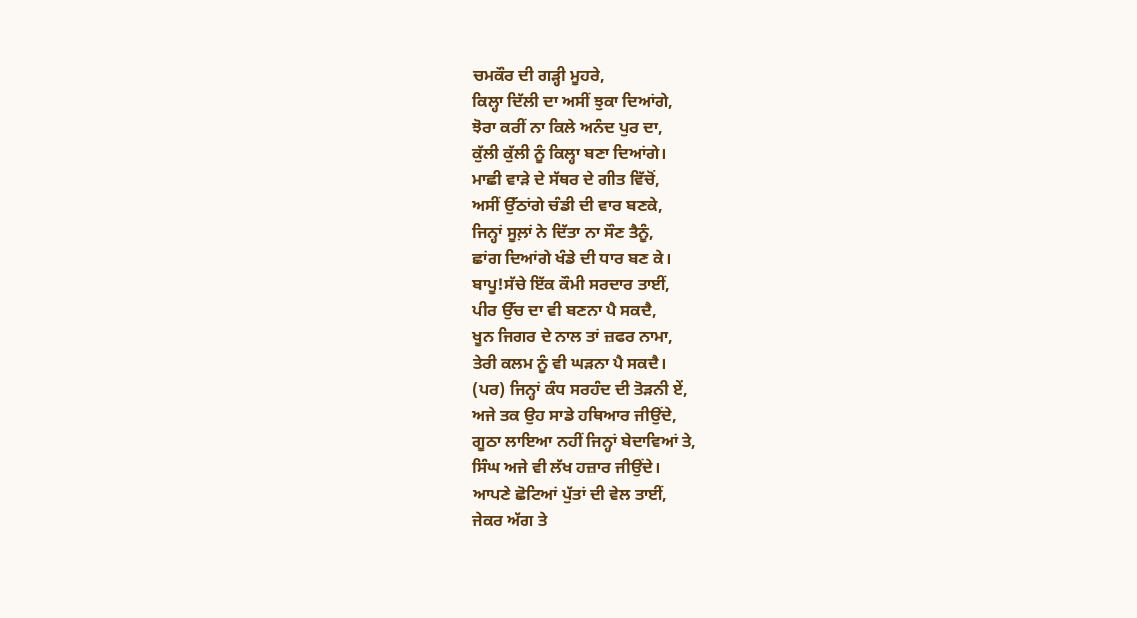ਚਮਕੌਰ ਦੀ ਗੜ੍ਹੀ ਮੂਹਰੇ,
ਕਿਲ੍ਹਾ ਦਿੱਲੀ ਦਾ ਅਸੀਂ ਝੁਕਾ ਦਿਆਂਗੇ,
ਝੋਰਾ ਕਰੀਂ ਨਾ ਕਿਲੇ ਅਨੰਦ ਪੁਰ ਦਾ,
ਕੁੱਲੀ ਕੁੱਲੀ ਨੂੰ ਕਿਲ੍ਹਾ ਬਣਾ ਦਿਆਂਗੇ।
ਮਾਛੀ ਵਾੜੇ ਦੇ ਸੱਥਰ ਦੇ ਗੀਤ ਵਿੱਚੋਂ,
ਅਸੀਂ ਉੱਠਾਂਗੇ ਚੰਡੀ ਦੀ ਵਾਰ ਬਣਕੇ,
ਜਿਨ੍ਹਾਂ ਸੂਲ਼ਾਂ ਨੇ ਦਿੱਤਾ ਨਾ ਸੌਣ ਤੈਨੂੰ,
ਛਾਂਗ ਦਿਆਂਗੇ ਖੰਡੇ ਦੀ ਧਾਰ ਬਣ ਕੇ।
ਬਾਪੂ!ਸੱਚੇ ਇੱਕ ਕੌਮੀ ਸਰਦਾਰ ਤਾਈਂ,
ਪੀਰ ਉੱਚ ਦਾ ਵੀ ਬਣਨਾ ਪੈ ਸਕਦੈ,
ਖੂਨ ਜਿਗਰ ਦੇ ਨਾਲ ਤਾਂ ਜ਼ਫਰ ਨਾਮਾ,
ਤੇਰੀ ਕਲਮ ਨੂੰ ਵੀ ਘੜਨਾ ਪੈ ਸਕਦੈ।
(ਪਰ) ਜਿਨ੍ਹਾਂ ਕੰਧ ਸਰਹੰਦ ਦੀ ਤੋੜਨੀ ਏਂ,
ਅਜੇ ਤਕ ਉਹ ਸਾਡੇ ਹਥਿਆਰ ਜੀਉਂਦੇ,
ਗੂਠਾ ਲਾਇਆ ਨਹੀਂ ਜਿਨ੍ਹਾਂ ਬੇਦਾਵਿਆਂ ਤੇ,
ਸਿੰਘ ਅਜੇ ਵੀ ਲੱਖ ਹਜ਼ਾਰ ਜੀਉਂਦੇ।
ਆਪਣੇ ਛੋਟਿਆਂ ਪੁੱਤਾਂ ਦੀ ਵੇਲ ਤਾਈਂ,
ਜੇਕਰ ਅੱਗ ਤੇ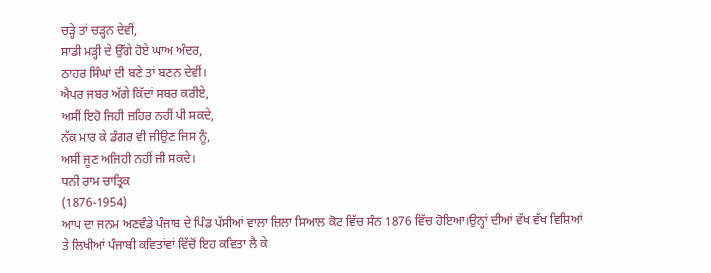ਚੜ੍ਹੇ ਤਾਂ ਚੜ੍ਹਨ ਦੇਵੀਂ,
ਸਾਡੀ ਮੜ੍ਹੀ ਦੇ ਉੱਗੇ ਹੋਏ ਘਾਅ ਅੰਦਰ,
ਠਾਹਰ ਸਿੰਘਾਂ ਦੀ ਬਣੇ ਤਾਂ ਬਣਨ ਦੇਵੀਂ।
ਐਪਰ ਜਬਰ ਅੱਗੇ ਕਿੱਦਾਂ ਸਬਰ ਕਰੀਏ,
ਅਸੀਂ ਇਹੋ ਜਿਹੀ ਜ਼ਹਿਰ ਨਹੀਂ ਪੀ ਸਕਦੇ,
ਨੱਕ ਮਾਰ ਕੇ ਡੰਗਰ ਵੀ ਜੀਉਣ ਜਿਸ ਨੂੰ,
ਅਸੀਂ ਜੂਣ ਅਜਿਹੀ ਨਹੀਂ ਜੀ ਸਕਦੇ।
ਧਨੀ ਰਾਮ ਚਾਤ੍ਰਿਕ
(1876-1954)
ਆਪ ਦਾ ਜਨਮ ਅਣਵੰਡੇ ਪੰਜਾਬ ਦੇ ਪਿੰਡ ਪੱਸੀਆਂ ਵਾਲਾ ਜ਼ਿਲਾ ਸਿਆਲ ਕੋਟ ਵਿੱਚ ਸੰਨ 1876 ਵਿੱਚ ਹੋਇਆ।ਉਨ੍ਹਾਂ ਦੀਆਂ ਵੱਖ ਵੱਖ ਵਿਸ਼ਿਆਂ ਤੇ ਲਿਖੀਆਂ ਪੰਜਾਬੀ ਕਵਿਤਾਂਵਾਂ ਵਿੱਚੋਂ ਇਹ ਕਵਿਤਾ ਲੈ ਕੇ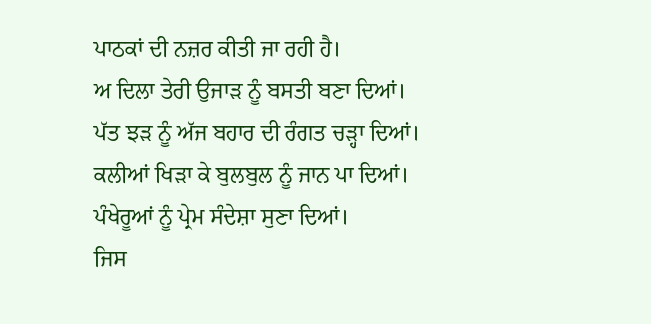ਪਾਠਕਾਂ ਦੀ ਨਜ਼ਰ ਕੀਤੀ ਜਾ ਰਹੀ ਹੈ।
ਅ ਦਿਲਾ ਤੇਰੀ ਉਜਾੜ ਨੂੰ ਬਸਤੀ ਬਣਾ ਦਿਆਂ।
ਪੱਤ ਝੜ ਨੂੰ ਅੱਜ ਬਹਾਰ ਦੀ ਰੰਗਤ ਚੜ੍ਹਾ ਦਿਆਂ।
ਕਲੀਆਂ ਖਿੜਾ ਕੇ ਬੁਲਬੁਲ ਨੂੰ ਜਾਨ ਪਾ ਦਿਆਂ।
ਪੰਖੇਰੂਆਂ ਨੂੰ ਪ੍ਰੇਮ ਸੰਦੇਸ਼ਾ ਸੁਣਾ ਦਿਆਂ।
ਜਿਸ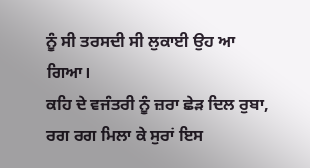ਨੂੰ ਸੀ ਤਰਸਦੀ ਸੀ ਲੁਕਾਈ ਉਹ ਆ ਗਿਆ।
ਕਹਿ ਦੇ ਵਜੰਤਰੀ ਨੂੰ ਜ਼ਰਾ ਛੇੜ ਦਿਲ ਰੁਬਾ,
ਰਗ ਰਗ ਮਿਲਾ ਕੇ ਸੁਰਾਂ ਇਸ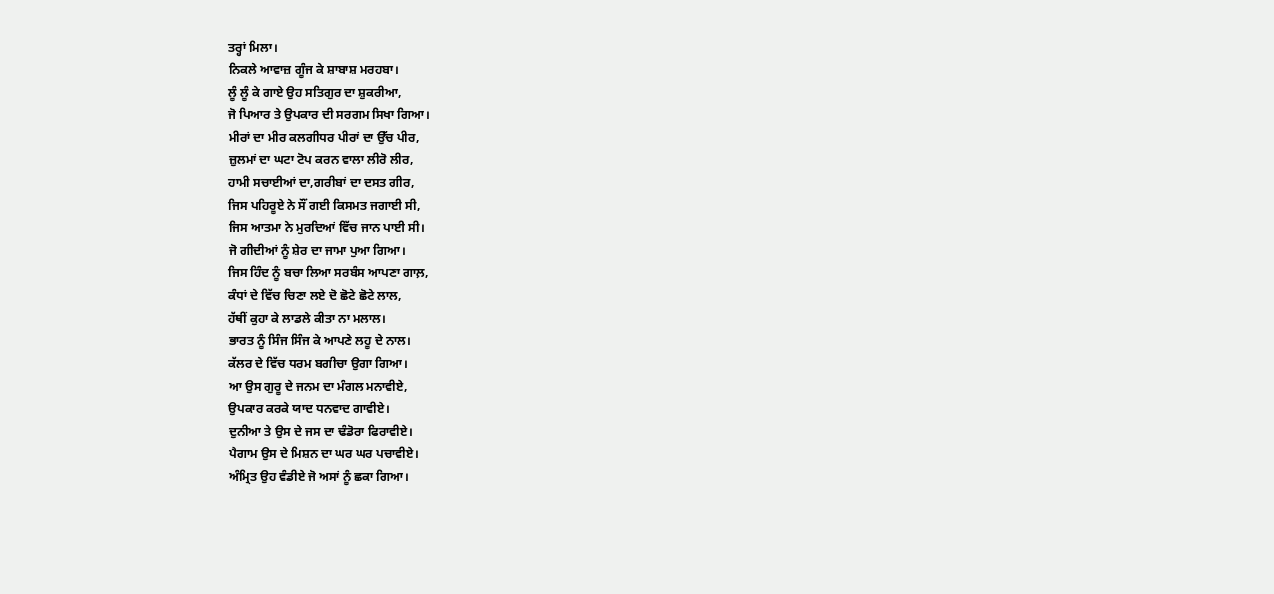ਤਰ੍ਹਾਂ ਮਿਲਾ।
ਨਿਕਲੇ ਆਵਾਜ਼ ਗੂੰਜ ਕੇ ਸ਼ਾਬਾਸ਼ ਮਰਹਬਾ।
ਲੂੰ ਲੂੰ ਕੇ ਗਾਏ ਉਹ ਸਤਿਗੁਰ ਦਾ ਸ਼ੁਕਰੀਆ,
ਜੋ ਪਿਆਰ ਤੇ ਉਪਕਾਰ ਦੀ ਸਰਗਮ ਸਿਖਾ ਗਿਆ।
ਮੀਰਾਂ ਦਾ ਮੀਰ ਕਲਗੀਧਰ ਪੀਰਾਂ ਦਾ ਉੱਚ ਪੀਰ,
ਜ਼ੁਲਮਾਂ ਦਾ ਘਟਾ ਟੋਪ ਕਰਨ ਵਾਲਾ ਲੀਰੋ ਲੀਰ,
ਹਾਮੀ ਸਚਾਈਆਂ ਦਾ,ਗਰੀਬਾਂ ਦਾ ਦਸਤ ਗੀਰ,
ਜਿਸ ਪਹਿਰੂਏ ਨੇ ਸੌਂ ਗਈ ਕਿਸਮਤ ਜਗਾਈ ਸੀ,
ਜਿਸ ਆਤਮਾ ਨੇ ਮੁਰਦਿਆਂ ਵਿੱਚ ਜਾਨ ਪਾਈ ਸੀ।
ਜੋ ਗੀਦੀਆਂ ਨੂੰ ਸ਼ੇਰ ਦਾ ਜਾਮਾ ਪੁਆ ਗਿਆ।
ਜਿਸ ਹਿੰਦ ਨੂੰ ਬਚਾ ਲਿਆ ਸਰਬੰਸ ਆਪਣਾ ਗਾਲ਼,
ਕੰਧਾਂ ਦੇ ਵਿੱਚ ਚਿਣਾ ਲਏ ਦੋ ਛੋਟੇ ਛੋਟੇ ਲਾਲ,
ਹੱਥੀਂ ਕੁਹਾ ਕੇ ਲਾਡਲੇ ਕੀਤਾ ਨਾ ਮਲਾਲ।
ਭਾਰਤ ਨੂੰ ਸਿੰਜ ਸਿੰਜ ਕੇ ਆਪਣੇ ਲਹੂ ਦੇ ਨਾਲ।
ਕੱਲਰ ਦੇ ਵਿੱਚ ਧਰਮ ਬਗੀਚਾ ਉਗਾ ਗਿਆ।
ਆ ਉਸ ਗੁਰੂ ਦੇ ਜਨਮ ਦਾ ਮੰਗਲ ਮਨਾਵੀਏ,
ਉਪਕਾਰ ਕਰਕੇ ਯਾਦ ਧਨਵਾਦ ਗਾਵੀਏ।
ਦੁਨੀਆ ਤੇ ਉਸ ਦੇ ਜਸ ਦਾ ਢੰਡੋਰਾ ਫਿਰਾਵੀਏ।
ਪੈਗਾਮ ਉਸ ਦੇ ਮਿਸ਼ਨ ਦਾ ਘਰ ਘਰ ਪਚਾਵੀਏ।
ਅੰਮ੍ਰਿਤ ਉਹ ਵੰਡੀਏ ਜੋ ਅਸਾਂ ਨੂੰ ਛਕਾ ਗਿਆ।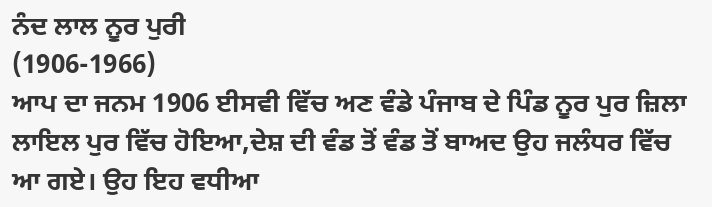ਨੰਦ ਲਾਲ ਨੂਰ ਪੁਰੀ
(1906-1966)
ਆਪ ਦਾ ਜਨਮ 1906 ਈਸਵੀ ਵਿੱਚ ਅਣ ਵੰਡੇ ਪੰਜਾਬ ਦੇ ਪਿੰਡ ਨੂਰ ਪੁਰ ਜ਼ਿਲਾ ਲਾਇਲ ਪੁਰ ਵਿੱਚ ਹੋਇਆ,ਦੇਸ਼ ਦੀ ਵੰਡ ਤੋਂ ਵੰਡ ਤੋਂ ਬਾਅਦ ਉਹ ਜਲੰਧਰ ਵਿੱਚ ਆ ਗਏ। ਉਹ ਇਹ ਵਧੀਆ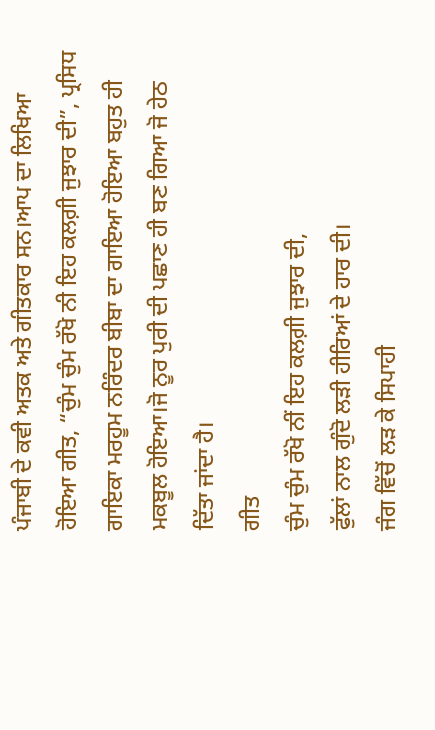ਪੰਜਾਬੀ ਦੇ ਕਵੀ ਅਤਕ ਅਤੇ ਗੀਤਕਾਰ ਸਨ।ਆਪ ਦਾ ਲਿਖਿਆ ਹੋਇਆ ਗੀਤ, “ਚੁੰਮ ਚੁੰਮ ਰੱਖੋ ਨੀ ਇਹ ਕਲਗ਼ੀ ਜੁਝਾਰ ਦੀ”, ਪ੍ਰਸਿਧ ਗਾਇਕਾ ਮਰਹੂਮ ਨਰਿੰਦਰ ਬੀਬਾ ਦਾ ਗਾਇਆ ਹੋਇਆ ਬਹੁਤ ਹੀ ਮਕਬੂਲ ਹੋਇਆ।ਜੋ ਨੂਰ ਪੁਰੀ ਦੀ ਪਛਾਣ ਹੀ ਬਣ ਗਿਆ ਜੋ ਹੇਠ ਦਿੱਤਾ ਜਾਂਦਾ ਹੈ।
ਗੀਤ
ਚੁੰਮ ਚੁੰਮ ਰੱਖੋ ਨੀਂ ਇਹ ਕਲਗ਼ੀ ਜੁਝਾਰ ਦੀ,
ਫੁੱਲਾਂ ਨਾਲ ਗੁੰਦੋ ਲੜੀ ਹੀਰਿਆਂ ਦੇ ਹਾਰ ਦੀ।
ਜੰਗ ਵਿੱਚੋਂ ਲੜ ਕੇ ਸਿਪਾਹੀ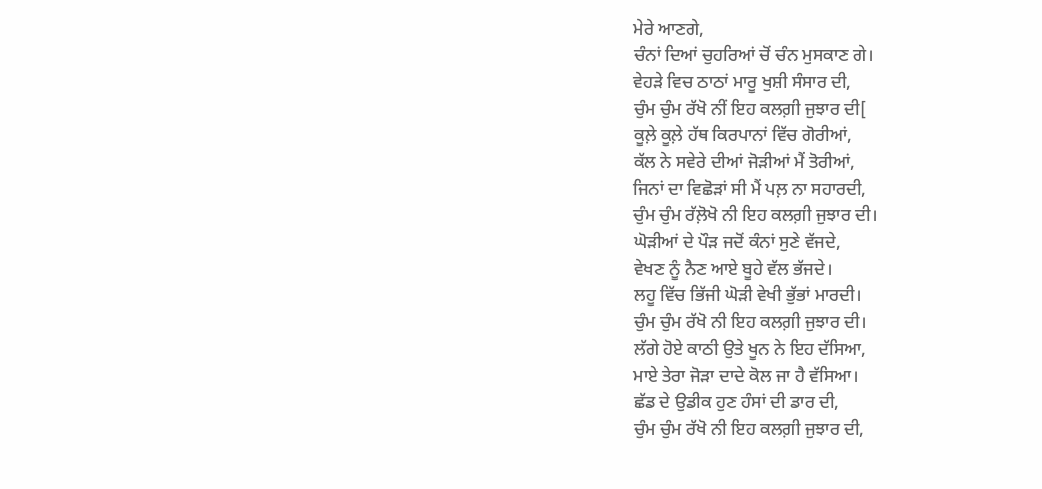ਮੇਰੇ ਆਣਗੇ,
ਚੰਨਾਂ ਦਿਆਂ ਚੁਹਰਿਆਂ ਚੋਂ ਚੰਨ ਮੁਸਕਾਣ ਗੇ।
ਵੇਹੜੇ ਵਿਚ ਠਾਠਾਂ ਮਾਰੂ ਖੁਸ਼ੀ ਸੰਸਾਰ ਦੀ,
ਚੁੰਮ ਚੁੰਮ ਰੱਖੋ ਨੀਂ ਇਹ ਕਲਗ਼ੀ ਜੁਝਾਰ ਦੀ[
ਕੂਲ਼ੇ ਕੂਲ਼ੇ ਹੱਥ ਕਿਰਪਾਨਾਂ ਵਿੱਚ ਗੋਰੀਆਂ,
ਕੱਲ ਨੇ ਸਵੇਰੇ ਦੀਆਂ ਜੋੜੀਆਂ ਮੈਂ ਤੋਰੀਆਂ,
ਜਿਨਾਂ ਦਾ ਵਿਛੋੜਾਂ ਸੀ ਮੈਂ ਪਲ਼ ਨਾ ਸਹਾਰਦੀ,
ਚੁੰਮ ਚੁੰਮ ਰੱਲ਼ੋਖੋ ਨੀ ਇਹ ਕਲਗ਼ੀ ਜੁਝਾਰ ਦੀ।
ਘੋੜੀਆਂ ਦੇ ਪੌੜ ਜਦੋਂ ਕੰਨਾਂ ਸੁਣੇ ਵੱਜਦੇ,
ਵੇਖਣ ਨੂੰ ਨੈਣ ਆਏ ਬੂਹੇ ਵੱਲ ਭੱਜਦੇ।
ਲਹੂ ਵਿੱਚ ਭਿੱਜੀ ਘੋੜੀ ਵੇਖੀ ਭੁੱਭਾਂ ਮਾਰਦੀ।
ਚੁੰਮ ਚੁੰਮ ਰੱਖੋ ਨੀ ਇਹ ਕਲਗ਼ੀ ਜੁਝਾਰ ਦੀ।
ਲੱਗੇ ਹੋਏ ਕਾਠੀ ਉਤੇ ਖੂਨ ਨੇ ਇਹ ਦੱਸਿਆ,
ਮਾਏ ਤੇਰਾ ਜੋੜਾ ਦਾਦੇ ਕੋਲ ਜਾ ਹੈ ਵੱਸਿਆ।
ਛੱਡ ਦੇ ਉਡੀਕ ਹੁਣ ਹੰਸਾਂ ਦੀ ਡਾਰ ਦੀ,
ਚੁੰਮ ਚੁੰਮ ਰੱਖੋ ਨੀ ਇਹ ਕਲਗ਼ੀ ਜੁਝਾਰ ਦੀ,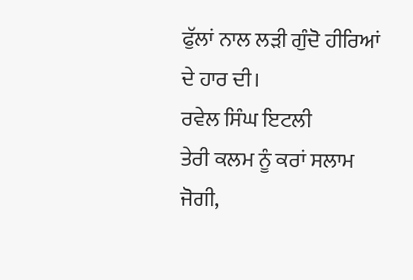ਫੁੱਲਾਂ ਨਾਲ ਲੜੀ ਗੁੰਦੋ ਹੀਰਿਆਂ ਦੇ ਹਾਰ ਦੀ।
ਰਵੇਲ ਸਿੰਘ ਇਟਲੀ
ਤੇਰੀ ਕਲਮ ਨੂੰ ਕਰਾਂ ਸਲਾਮ ਜੋਗੀ,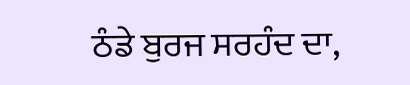ਠੰਡੇ ਬੁਰਜ ਸਰਹੰਦ ਦਾ,